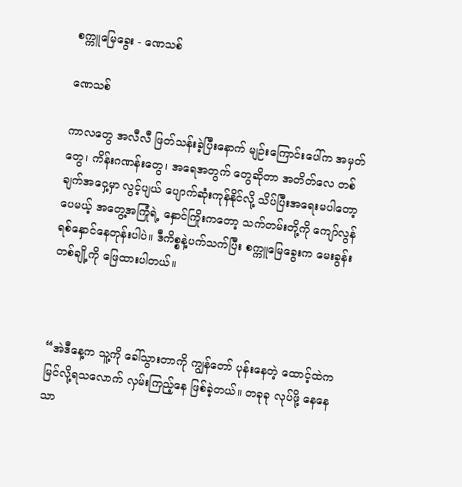စက္ကူမြေခွေး - ဏေသစ်

ဏေသစ်

ကာလတွေ အလီလီ ဖြတ်သန်းခဲ့ပြီးနောက် မျဉ်းကြောင်းပေါ်က အမှတ်တွေ၊ ကိန်းဂဏန်းတွေ၊ အရေအတွက် တွေဆိုတာ အတိတ်လေ တစ်ချက်အဝှေ့မှာ လွင့်ပျယ် ပျောက်ဆုံးကုန်နိုင်လို့ သိပ်ပြီးအရေးမပါတော့ပေမယ့် အတွေ့အကြုံရဲ့ နှောင်ကြိုးကတော့ သက်တမ်းတို့ကို ကျော်လွန် ရစ်နှောင်နေတုန်းပါပဲ။ ဒီကိစ္စနဲ့ပက်သက်ပြီး စက္ကူမြေခွေးက မေးခွန်းတစ်ချို့ကို ဖြေထားပါတယ်။



“အဲဒီနေ့က သူ့ကို ခေါ်သွားတာကို ကျွန်တော် ပုန်းနေတဲ့ ထောင့်ထဲက မြင်လို့ရသလောက် လှမ်းကြည့်နေ ဖြစ်ခဲ့တယ်။ တခုခု လုပ်ဖို့ နေနေသာ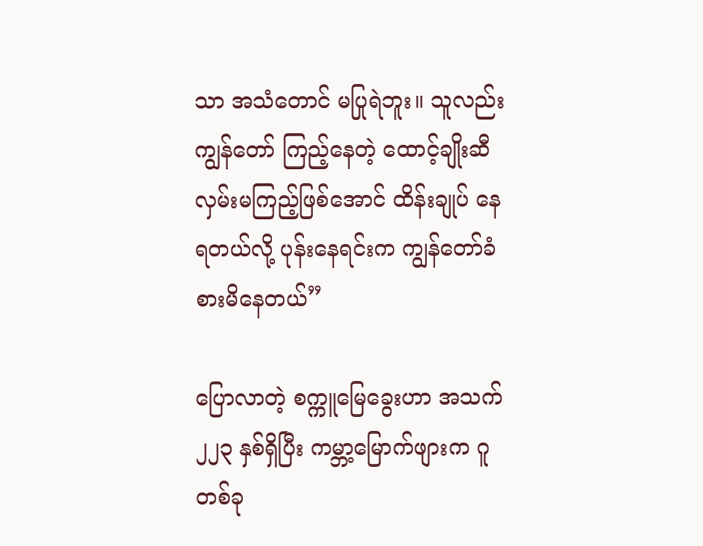သာ အသံတောင် မပြုရဲဘူး။ သူလည်း ကျွန်တော် ကြည့်နေတဲ့ ထောင့်ချိုးဆီ လှမ်းမကြည့်ဖြစ်အောင် ထိန်းချုပ် နေရတယ်လို့ ပုန်းနေရင်းက ကျွန်တော်ခံစားမိနေတယ်”

ပြောလာတဲ့ စက္ကူမြေခွေးဟာ အသက် ၂၂၃ နှစ်ရှိပြီး ကမ္ဘာ့မြောက်ဖျားက ဂူတစ်ခု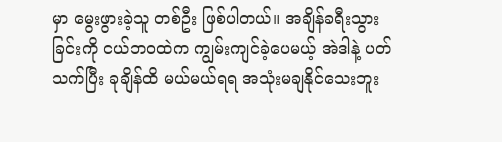မှာ မွေးဖွားခဲ့သူ တစ်ဦး ဖြစ်ပါတယ်။ အချိန်ခရီးသွားခြင်းကို ငယ်ဘဝထဲက ကျွမ်းကျင်ခဲ့ပေမယ့် အဲဒါနဲ့ ပတ်သက်ပြီး ခုချိန်ထိ မယ်မယ်ရရ အသုံးမချနိုင်သေးဘူး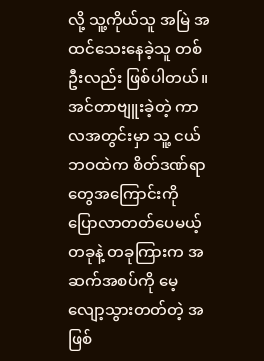လို့ သူ့ကိုယ်သူ အမြဲ အထင်သေးနေခဲ့သူ တစ်ဦးလည်း ဖြစ်ပါတယ်။ အင်တာဗျူးခဲ့တဲ့ ကာလအတွင်းမှာ သူ့ ငယ်ဘဝထဲက စိတ်ဒဏ်ရာတွေအကြောင်းကို ပြောလာတတ်ပေမယ့် တခုနဲ့ တခုကြားက အဆက်အစပ်ကို မေ့လျော့သွားတတ်တဲ့ အဖြစ်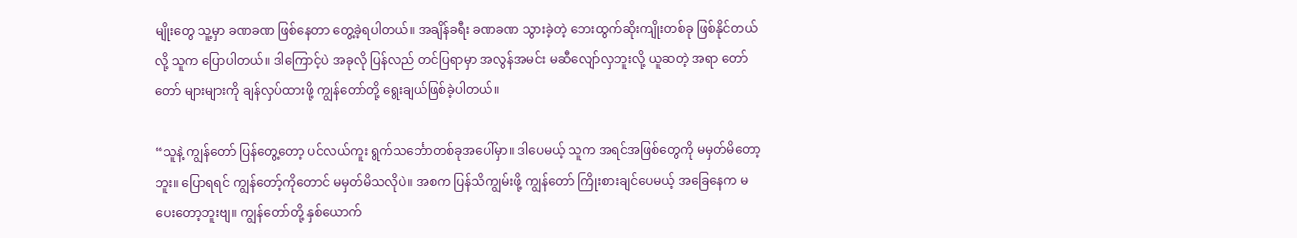မျိုးတွေ သူ့မှာ ခဏခဏ ဖြစ်နေတာ တွေ့ခဲ့ရပါတယ်။ အချိန်ခရီး ခဏခဏ သွားခဲ့တဲ့ ဘေးထွက်ဆိုးကျိုးတစ်ခု ဖြစ်နိုင်တယ်လို့ သူက ပြောပါတယ်။ ဒါကြောင့်ပဲ အခုလို ပြန်လည် တင်ပြရာမှာ အလွန်အမင်း မဆီလျော်လှဘူးလို့ ယူဆတဲ့ အရာ တော်တော် များများကို ချန်လှပ်ထားဖို့ ကျွန်တော်တို့ ရွေးချယ်ဖြစ်ခဲ့ပါတယ်။

“သူနဲ့ ကျွန်တော် ပြန်တွေ့တော့ ပင်လယ်ကူး ရွက်သင်္ဘောတစ်ခုအပေါ်မှာ။ ဒါပေမယ့် သူက အရင်အဖြစ်တွေကို မမှတ်မိတော့ဘူး။ ပြောရရင် ကျွန်တော့်ကိုတောင် မမှတ်မိသလိုပဲ။ အစက ပြန်သိကျွမ်းဖို့ ကျွန်တော် ကြိုးစားချင်ပေမယ့် အခြေနေက မပေးတော့ဘူးဗျ။ ကျွန်တော်တို့ နှစ်ယောက်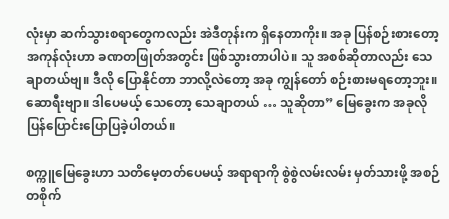လုံးမှာ ဆက်သွားစရာတွေကလည်း အဲဒီတုန်းက ရှိနေတာကိုး။ အခု ပြန်စဉ်းစားတော့ အကုန်လုံးဟာ ခဏတဖြုတ်အတွင်း ဖြစ်သွားတာပါပဲ။ သူ အစစ်ဆိုတာလည်း သေချာတယ်ဗျ။ ဒီလို ပြောနိုင်တာ ဘာလို့လဲတော့ အခု ကျွန်တော် စဉ်းစားမရတော့ဘူး။ ဆောရီးဗျာ။ ဒါပေမယ့် သေတော့ သေချာတယ် … သူဆိုတာ” မြေခွေးက အခုလို ပြန်ပြောင်းပြောပြခဲ့ပါတယ်။

စက္ကူမြေခွေးဟာ သတိမေ့တတ်ပေမယ့် အရာရာကို စွဲစွဲလမ်းလမ်း မှတ်သားဖို့ အစဉ်တစိုက်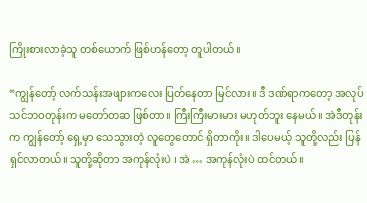ကြိုးစားလာခဲ့သူ တစ်ယောက် ဖြစ်ဟန်တော့ တူပါတယ်။

“ကျွန်တော့် လက်သန်းအဖျားကလေး ပြတ်နေတာ မြင်လား။ ဒီ ဒဏ်ရာကတော့ အလုပ်သင်ဘဝတုန်းက မတော်တဆ ဖြစ်တာ။ ကြီးကြီးမားမား မဟုတ်ဘူး နေမယ်။ အဲဒီတုန်းက ကျွန်တော့် ရှေ့မှာ သေသွားတဲ့ လူတွေတောင် ရှိတာကိုး။ ဒါပေမယ့် သူတို့လည်း ပြန်ရှင်လာတယ်။ သူတို့ဆိုတာ အကုန်လုံးပဲ ၊ အဲ … အကုန်လုံးပဲ ထင်တယ်။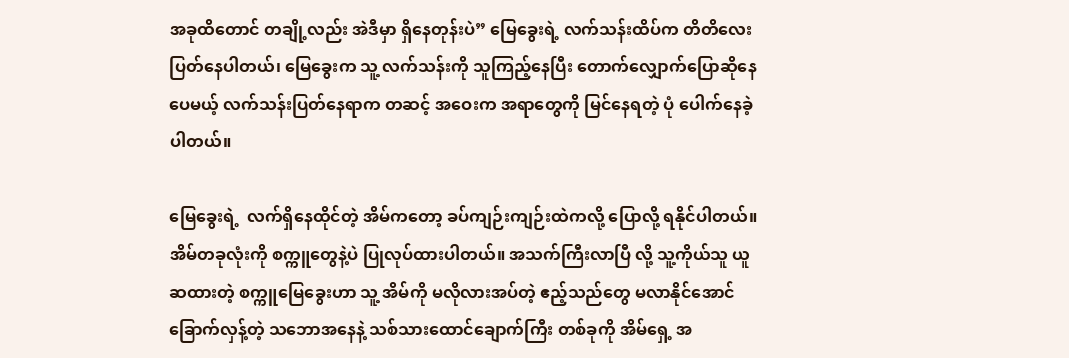အခုထိတောင် တချို့လည်း အဲဒီမှာ ရှိနေတုန်းပဲ” မြေခွေးရဲ့ လက်သန်းထိပ်က တိတိလေး ပြတ်နေပါတယ်၊ မြေခွေးက သူ့ လက်သန်းကို သူကြည့်နေပြီး တောက်လျှောက်ပြောဆိုနေပေမယ့် လက်သန်းပြတ်နေရာက တဆင့် အဝေးက အရာတွေကို မြင်နေရတဲ့ ပုံ ပေါက်နေခဲ့ပါတယ်။

မြေခွေးရဲ့  လက်ရှိနေထိုင်တဲ့ အိမ်ကတော့ ခပ်ကျဉ်းကျဉ်းထဲကလို့ ပြောလို့ ရနိုင်ပါတယ်။ အိမ်တခုလုံးကို စက္ကူတွေနဲ့ပဲ ပြုလုပ်ထားပါတယ်။ အသက်ကြီးလာပြီ လို့ သူ့ကိုယ်သူ ယူဆထားတဲ့ စက္ကူမြေခွေးဟာ သူ့ အိမ်ကို မလိုလားအပ်တဲ့ ဧည့်သည်တွေ မလာနိုင်အောင် ခြောက်လှန့်တဲ့ သဘောအနေနဲ့ သစ်သားထောင်ချောက်ကြီး တစ်ခုကို အိမ်ရှေ့ အ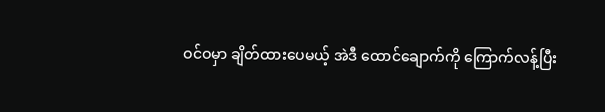ဝင်ဝမှာ ချိတ်ထားပေမယ့် အဲဒီ ထောင်ချောက်ကို ကြောက်လန့်ပြီး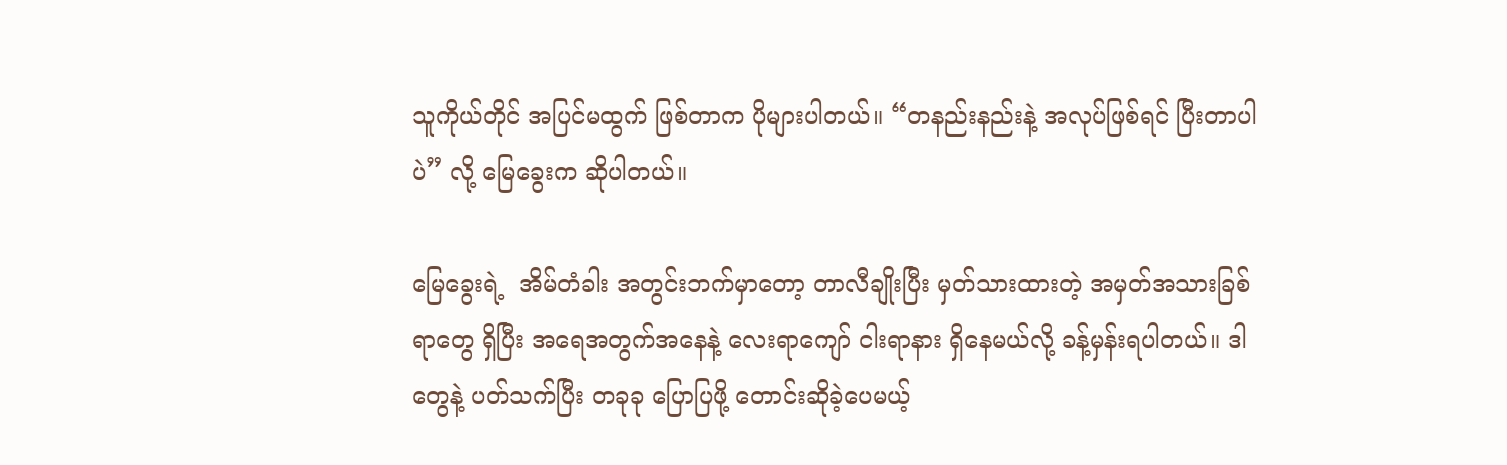သူကိုယ်တိုင် အပြင်မထွက် ဖြစ်တာက ပိုများပါတယ်။ “တနည်းနည်းနဲ့ အလုပ်ဖြစ်ရင် ပြီးတာပါပဲ” လို့ မြေခွေးက ဆိုပါတယ်။

မြေခွေးရဲ့  အိမ်တံခါး အတွင်းဘက်မှာတော့ တာလီချိုးပြီး မှတ်သားထားတဲ့ အမှတ်အသားခြစ်ရာတွေ ရှိပြီး အရေအတွက်အနေနဲ့ လေးရာကျော် ငါးရာနား ရှိနေမယ်လို့ ခန့်မှန်းရပါတယ်။ ဒါတွေနဲ့ ပတ်သက်ပြီး တခုခု ပြောပြဖို့ တောင်းဆိုခဲ့ပေမယ့်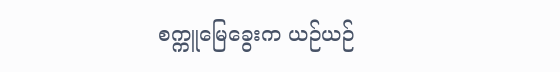စက္ကူမြေခွေးက ယဉ်ယဉ်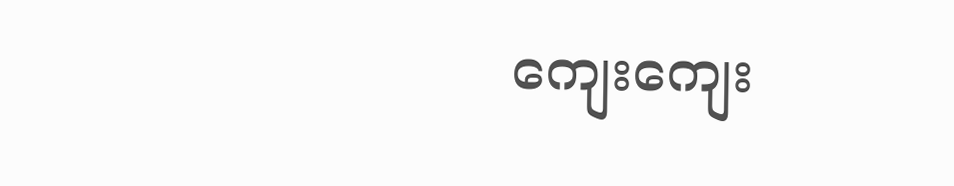ကျေးကျေး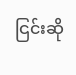ငြင်းဆို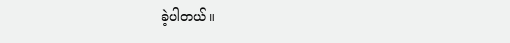ခဲ့ပါတယ်။